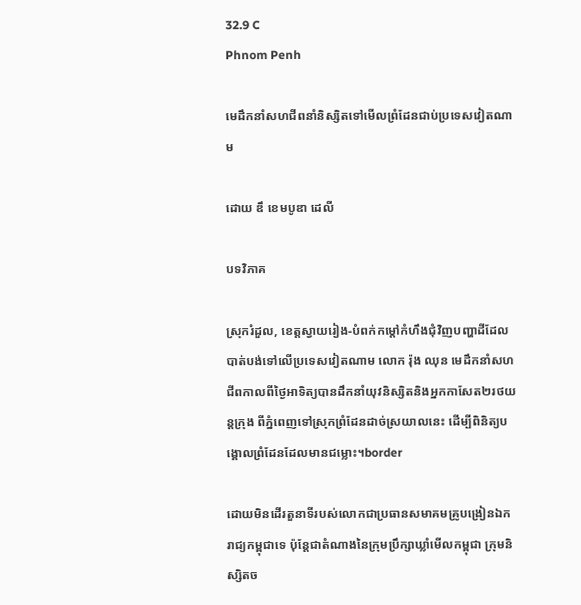32.9 C
Phnom Penh

មេដឹកនាំសហជីពនាំនិស្សិតទៅមើលព្រំដែនជាប់ប្រទេសវៀតណាម

ដោយ ឌឹ ខេមបូឌា ដេលី

បទវិភាគ

ស្រុករំដួល, ខេត្តស្វាយរៀង-បំពក់កម្តៅកំហឹងជំុវិញបញ្ហាដីដែលបាត់បង់ទៅលើប្រទេសវៀតណាម លោក រ៉ុង ឈុន មេដឹកនាំសហជីពកាលពីថ្ងៃអាទិត្យបានដឹកនាំយុវនិស្សិតនិងអ្នកកាសែត២រថយន្តក្រុង ពីភ្នំពេញទៅស្រុកព្រំដែនដាច់ស្រយាលនេះ ដើម្បីពិនិត្យបង្គោលព្រំដែនដែលមានជម្លោះ។border

ដោយមិនដើរតួនាទីរបស់លោកជាប្រធានសមាគមគ្រូបង្រៀនឯករាជ្យកម្ពុជាទេ ប៉ុន្តែជាតំណាងនៃក្រុមប្រឹក្សាឃ្លាំមើលកម្ពុជា ក្រុមនិស្សិតច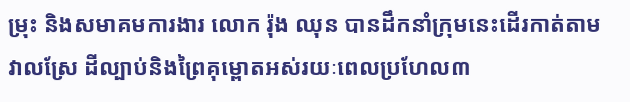ម្រុះ និងសមាគមការងារ លោក រ៉ុង ឈុន បានដឹកនាំក្រុមនេះដើរកាត់តាមវាលស្រែ ដីល្បាប់និងព្រៃគុម្ពោតអស់រយៈពេលប្រហែល៣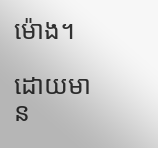ម៉ោង។

ដោយមាន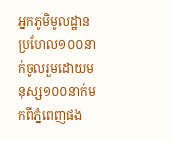អ្នកភូមិមូលដ្ឋានប្រហែល១០០នាក់ចូលរួមដោយមនុស្ស១០០នាក់មកពីភ្នំពេញផង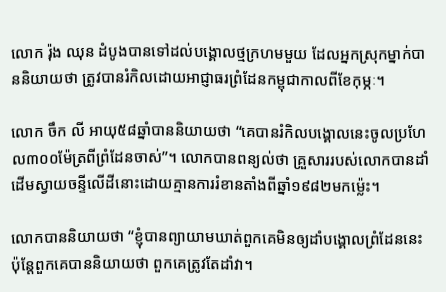លោក រ៉ុង ឈុន ដំបូងបានទៅដល់បង្គោលថ្មក្រហមមួយ ដែលអ្នកស្រុកម្នាក់បាននិយាយថា ត្រូវបានរំកិលដោយអាជ្ញាធរព្រំដែនកម្ពុជាកាលពីខែកុម្ភៈ។

លោក ចឹក លី អាយុ៥៨ឆ្នាំបាននិយាយថា “គេបានរំកិលបង្គោលនេះចូលប្រហែល៣០០ម៉ែត្រពីព្រំដែនចាស់”។ លោកបានពន្យល់ថា គ្រួសាររបស់លោកបានដាំដើមស្វាយចន្ទីលើដីនោះដោយគ្មានការរំខានតាំងពីឆ្នាំ១៩៨២មកម៉្លេះ។

លោកបាននិយាយថា “ខ្ញុំបានព្យាយាមឃាត់ពួកគេមិនឲ្យដាំបង្គោលព្រំដែននេះ ប៉ុន្តែពួកគេបាននិយាយថា ពួកគេត្រូវតែដាំវា។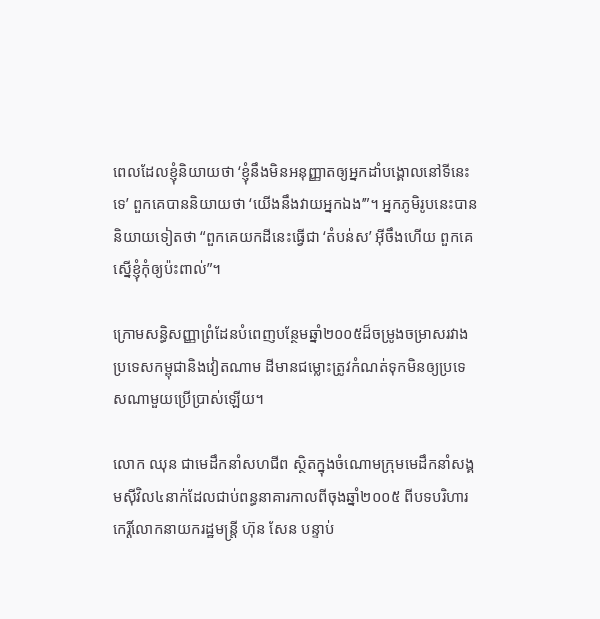ពេលដែលខ្ញុំនិយាយថា ‘ខ្ញុំនឹងមិនអនុញ្ញាតឲ្យអ្នកដាំបង្គោលនៅទីនេះទេ’ ពួកគេបាននិយាយថា ‘យើងនឹងវាយអ្នកឯង’”។ អ្នកភូមិរូបនេះបាននិយាយទៀតថា “ពួកគេយកដីនេះធ្វើជា ‘តំបន់ស’ អ៊ីចឹងហើយ ពួកគេស្នើខ្ញុំកុំឲ្យប៉ះពាល់”។

ក្រោមសន្ធិសញ្ញាព្រំដែនបំពេញបន្ថែមឆ្នាំ២០០៥ដ៏ចម្រូងចម្រាសរវាងប្រទេសកម្ពុជានិងវៀតណាម ដីមានជម្លោះត្រូវកំណត់ទុកមិនឲ្យប្រទេសណាមួយប្រើប្រាស់ឡើយ។

លោក ឈុន ជាមេដឹកនាំសហជីព ស្ថិតក្នុងចំណោមក្រុមមេដឹកនាំសង្គមស៊ីវិល៤នាក់ដែលជាប់ពន្ធនាគារកាលពីចុងឆ្នាំ២០០៥ ពីបទបរិហារកេរ្តិ៍លោកនាយករដ្ឋមន្ត្រី ហ៊ុន សែន បន្ទាប់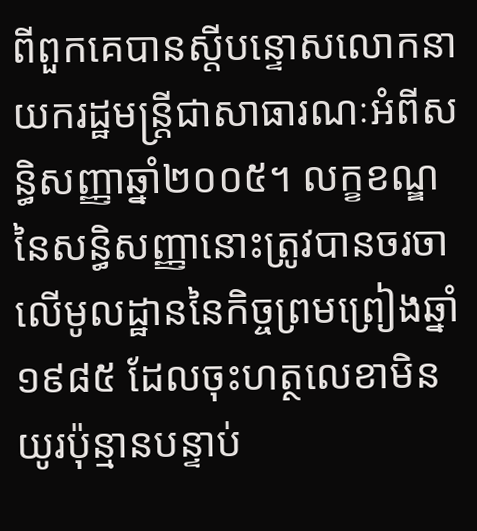ពីពួកគេបានស្តីបន្ទោសលោកនាយករដ្ឋមន្ត្រីជាសាធារណៈអំពីសន្ធិសញ្ញាឆ្នាំ២០០៥។ លក្ខខណ្ឌនៃសន្ធិសញ្ញានោះត្រូវបានចរចាលើមូលដ្ឋាននៃកិច្ចព្រមព្រៀងឆ្នាំ១៩៨៥ ដែលចុះហត្ថលេខាមិនយូរប៉ុន្មានបន្ទាប់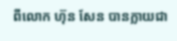ពីលោក ហ៊ុន សែន បានក្លាយជា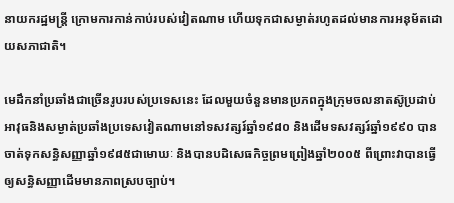នាយករដ្ឋមន្ត្រី ក្រោមការកាន់កាប់របស់វៀតណាម ហើយទុកជាសម្ងាត់រហូតដល់មានការអនុម័តដោយសភាជាតិ។

មេដឹកនាំប្រឆាំងជាច្រើនរូបរបស់ប្រទេសនេះ ដែលមួយចំនួនមានប្រភពក្នុងក្រុមចលនាតស៊ូប្រដាប់អាវុធនិងសម្ងាត់ប្រឆាំងប្រទេសវៀតណាមនៅទសវត្សរ៍ឆ្នាំ១៩៨០ និងដើមទសវត្សរ៍ឆ្នាំ១៩៩០ បានចាត់ទុកសន្ធិសញ្ញាឆ្នាំ១៩៨៥ជាមោឃៈ និងបានបដិសេធកិច្ចព្រមព្រៀងឆ្នាំ២០០៥ ពីព្រោះវាបានធ្វើឲ្យសន្ធិសញ្ញាដើមមានភាពស្របច្បាប់។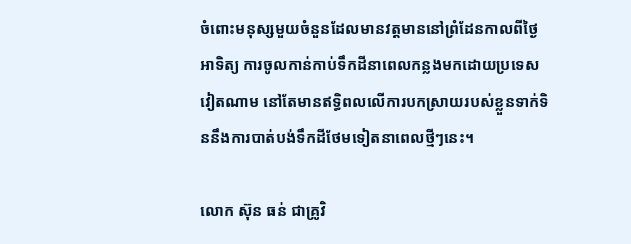ចំពោះមនុស្សមួយចំនួនដែលមានវត្តមាននៅព្រំដែនកាលពីថ្ងៃអាទិត្យ ការចូលកាន់កាប់ទឹកដីនាពេលកន្លងមកដោយប្រទេសវៀតណាម នៅតែមានឥទ្ធិពលលើការបកស្រាយរបស់ខ្លួនទាក់ទិននឹងការបាត់បង់ទឹកដីថែមទៀតនាពេលថ្មីៗនេះ។

លោក ស៊ុន ធន់ ជាគ្រូវិ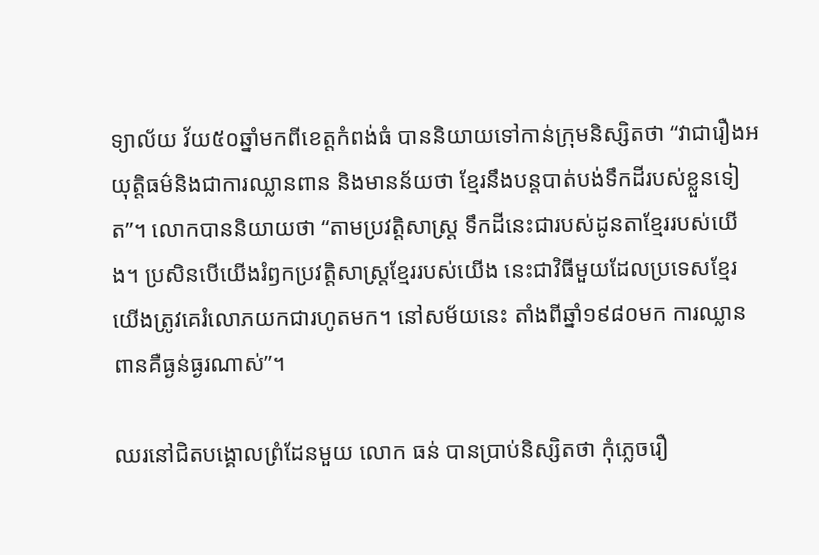ទ្យាល័យ វ័យ៥០ឆ្នាំមកពីខេត្តកំពង់ធំ បាននិយាយទៅកាន់ក្រុមនិស្សិតថា “វាជារឿងអយុត្តិធម៌និងជាការឈ្លានពាន និងមានន័យថា ខ្មែរនឹងបន្តបាត់បង់ទឹកដីរបស់ខ្លួនទៀត”។ លោកបាននិយាយថា “តាមប្រវត្តិសាស្ត្រ ទឹកដីនេះជារបស់ដូនតាខ្មែររបស់យើង។ ប្រសិនបើយើងរំឭកប្រវត្តិសាស្ត្រខ្មែររបស់យើង នេះជាវិធីមួយដែលប្រទេសខ្មែរយើងត្រូវគេរំលោភយកជារហូតមក។ នៅសម័យនេះ តាំងពីឆ្នាំ១៩៨០មក ការឈ្លានពានគឺធ្ងន់ធ្ងរណាស់”។

ឈរនៅជិតបង្គោលព្រំដែនមួយ លោក ធន់ បានប្រាប់និស្សិតថា កុំភ្លេចរឿ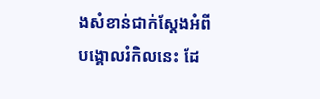ងសំខាន់ជាក់ស្តែងអំពីបង្គោលរំកិលនេះ ដែ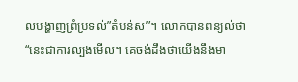លបង្ហាញព្រំប្រទល់”តំបន់ស”។ លោកបានពន្យល់ថា “នេះជាការល្បងមើល។ គេចង់ដឹងថាយើងនឹងមា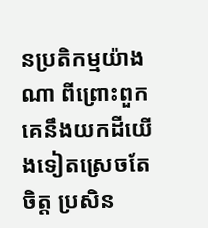នប្រតិកម្មយ៉ាងណា ពីព្រោះពួកគេនឹងយកដីយើងទៀតស្រេចតែចិត្ត ប្រសិន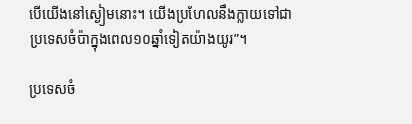បើយើងនៅស្ងៀមនោះ។ យើងប្រហែលនឹងក្លាយទៅជាប្រទេសចំប៉ាក្នុងពេល១០ឆ្នាំទៀតយ៉ាងយូរ”។

ប្រទេសចំ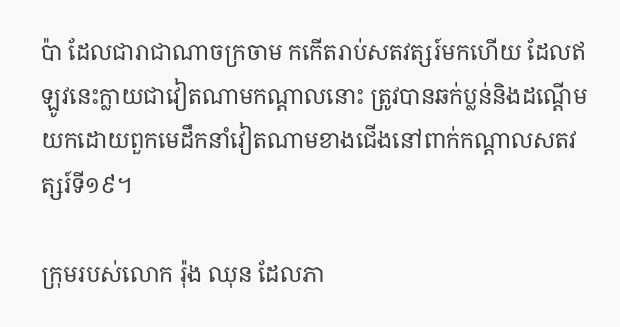ប៉ា ដែលជារាជាណាចក្រចាម កកើតរាប់សតវត្សរ៍មកហើយ ដែលឥឡូវនេះក្លាយជាវៀតណាមកណ្តាលនោះ ត្រូវបានឆក់ប្លន់និងដណ្តើមយកដោយពួកមេដឹកនាំវៀតណាមខាងជើងនៅពាក់កណ្តាលសតវត្សរ៍ទី១៩។

ក្រុមរបស់លោក រ៉ុង ឈុន ដែលភា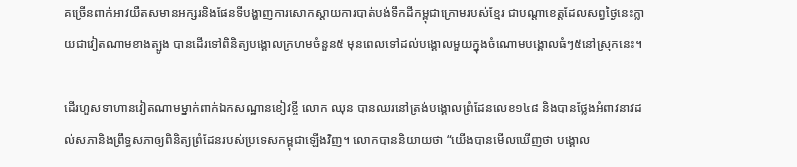គច្រើនពាក់អាវយឺតសមានអក្សរនិងផែនទីបង្ហាញការសោកស្តាយការបាត់បង់ទឹកដីកម្ពុជាក្រោមរបស់ខ្មែរ ជាបណ្តាខេត្តដែលសព្វថ្ងៃនេះក្លាយជាវៀតណាមខាងត្បូង បានដើរទៅពិនិត្យបង្គោលក្រហមចំនួន៥ មុនពេលទៅដល់បង្គោលមួយក្នុងចំណោមបង្គោលធំៗ៥នៅស្រុកនេះ។

ដើរហួសទាហានវៀតណាមម្នាក់ពាក់ឯកសណ្ឋានខៀវខ្ចី លោក ឈុន បានឈរនៅត្រង់បង្គោលព្រំដែនលេខ១៤៨ និងបានថ្លែងអំពាវនាវដល់សភានិងព្រឹទ្ធសភាឲ្យពិនិត្យព្រំដែនរបស់ប្រទេសកម្ពុជាឡើងវិញ។ លោកបាននិយាយថា “យើងបានមើលឃើញថា បង្គោល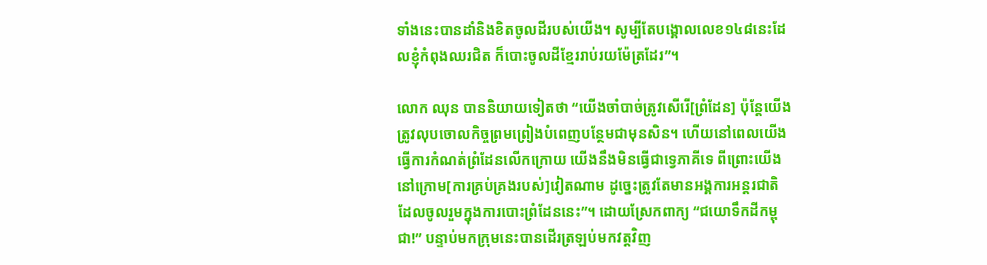ទាំងនេះបានដាំនិងខិតចូលដីរបស់យើង។ សូម្បីតែបង្គោលលេខ១៤៨នេះដែលខ្ញុំកំពុងឈរជិត ក៏បោះចូលដីខ្មែររាប់រយម៉ែត្រដែរ”។

លោក ឈុន បាននិយាយទៀតថា “យើងចាំបាច់ត្រូវសើរើ[ព្រំដែន] ប៉ុន្តែយើងត្រូវលុបចោលកិច្ចព្រមព្រៀងបំពេញបន្ថែមជាមុនសិន។ ហើយនៅពេលយើងធ្វើការកំណត់ព្រំដែនលើកក្រោយ យើងនឹងមិនធ្វើជាទ្វេភាគីទេ ពីព្រោះយើងនៅក្រោម[ការគ្រប់គ្រងរបស់]វៀតណាម ដូច្នេះត្រូវតែមានអង្គការអន្តរជាតិ ដែលចូលរួមក្នុងការបោះព្រំដែននេះ”។ ដោយស្រែកពាក្យ “ជយោទឹកដីកម្ពុជា!” បន្ទាប់មកក្រុមនេះបានដើរត្រឡប់មកវត្តវិញ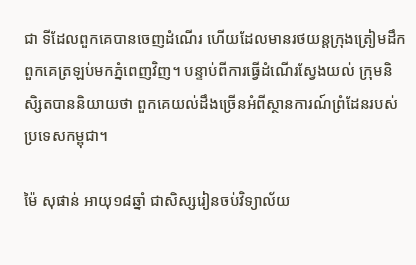ជា ទីដែលពួកគេបានចេញដំណើរ ហើយដែលមានរថយន្តក្រុងត្រៀមដឹកពួកគេត្រឡប់មកភ្នំពេញវិញ។ បន្ទាប់ពីការធ្វើដំណើរស្វែងយល់ ក្រុមនិសិ្សតបាននិយាយថា ពួកគេយល់ដឹងច្រើនអំពីស្ថានការណ៍ព្រំដែនរបស់ប្រទេសកម្ពុជា។

ម៉ៃ សុផាន់ អាយុ១៨ឆ្នាំ ជាសិស្សរៀនចប់វិទ្យាល័យ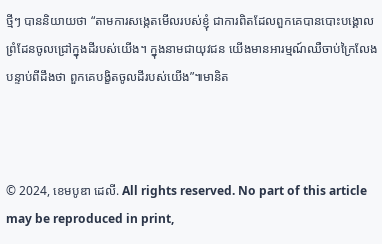ថ្មីៗ បាននិយាយថា “តាមការសង្កេតមើលរបស់ខ្ញុំ ជាការពិតដែលពួកគេបានបោះបង្គោលព្រំដែនចូលជ្រៅក្នុងដីរបស់យើង។ ក្នុងនាមជាយុវជន យើងមានអារម្មណ៍ឈឺចាប់ក្រៃលែង បន្ទាប់ពីដឹងថា ពួកគេបង្ខិតចូលដីរបស់យើង”៕មានិត



© 2024, ខេមបូឌា ដេលី. All rights reserved. No part of this article may be reproduced in print,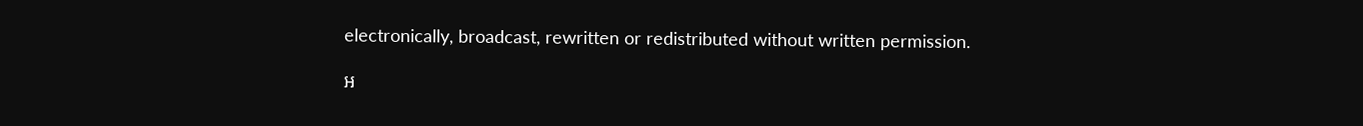electronically, broadcast, rewritten or redistributed without written permission.

អ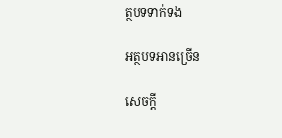ត្ថបទទាក់ទង

អត្ថបទអានច្រើន

សេចក្ដី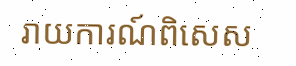រាយការណ៍ពិសេស